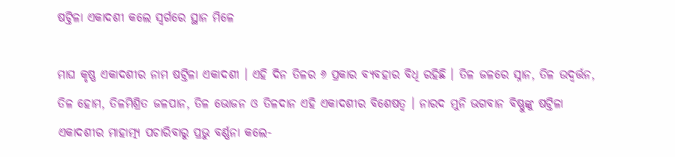ଷଟ୍ତିଳା ଏକାଦଶୀ କଲେ ସ୍ୱର୍ଗରେ ସ୍ଥାନ ମିଳେ

ମାଘ କୃଷ୍ଣ ଏକାଦଶୀର ନାମ ଷଟ୍ତିଳା ଏକାଦଶୀ । ଏହି ଦିନ ତିଳର ୬ ପ୍ରକାର ବ୍ୟବହାର ବିଧି ରହିଛି । ତିଳ ଜଳରେ ସ୍ନାନ, ତିଳ ଉଦ୍ବର୍ତ୍ତନ, ତିଳ ହୋମ, ତିଳମିଶ୍ରିତ ଜଳପାନ, ତିଳ ଭୋଜନ ଓ ତିଳଦାନ ଏହି ଏକାଦଶୀର ବିଶେଷତ୍ୱ । ନାରଦ ମୁନି ଭଗବାନ ବିଷ୍ଣୁଙ୍କୁ ଷଟ୍ତିଳା ଏକାଦଶୀର ମାହାତ୍ମ୍ୟ ପଚାରିବାରୁ ପ୍ରଭୁ ବର୍ଣ୍ଣନା କଲେ-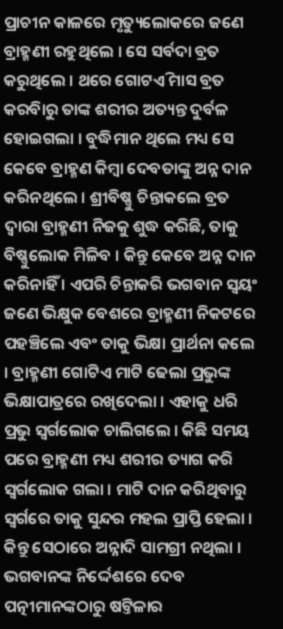ପ୍ରାଚୀନ କାଳରେ ମୃତ୍ୟୁଲୋକରେ ଜଣେ ବ୍ରାହ୍ମଣୀ ରହୁଥିଲେ । ସେ ସର୍ବଦା ବ୍ରତ କରୁଥିଲେ । ଥରେ ଗୋଟଏି ମାସ ବ୍ରତ କରବିାରୁ ତାଙ୍କ ଶରୀର ଅତ୍ୟନ୍ତ ଦୁର୍ବଳ ହୋଇଗଲା । ବୁଦ୍ଧିମାନ ଥିଲେ ମଧ୍ୟ ସେ କେବେ ବ୍ରାହ୍ମଣ କିମ୍ବା ଦେବତାଙ୍କୁ ଅନ୍ନ ଦାନ କରିନଥିଲେ । ଶ୍ରୀବିଷ୍ଣୁ ଚିନ୍ତାକଲେ ବ୍ରତ ଦ୍ୱାରା ବ୍ରାହ୍ମଣୀ ନିଜକୁ ଶୁଦ୍ଧ କରିଛି, ତାକୁ ବିଷ୍ଣୁଲୋକ ମିଳିବ । କିନ୍ତୁ କେବେ ଅନ୍ନ ଦାନ କରିନାହିଁ । ଏପରି ଚିନ୍ତାକରି ଭଗବାନ ସ୍ୱୟଂ ଜଣେ ଭିକ୍ଷୁକ ବେଶରେ ବ୍ରାହ୍ମଣୀ ନିକଟରେ ପହଞ୍ଚିଲେ ଏବଂ ତାକୁ ଭିକ୍ଷା ପ୍ରାର୍ଥନା କଲେ । ବ୍ରାହ୍ମଣୀ ଗୋଟିଏ ମାଟି ଢେଲା ପ୍ରଭୁଙ୍କ ଭିକ୍ଷାପାତ୍ରରେ ରଖିଦେଲା । ଏହାକୁ ଧରି ପ୍ରଭୁ ସ୍ୱର୍ଗଲୋକ ଚାଲିଗଲେ । କିଛି ସମୟ ପରେ ବ୍ରାହ୍ମଣୀ ମଧ୍ୟ ଶରୀର ତ୍ୟାଗ କରି ସ୍ୱର୍ଗଲୋକ ଗଲା । ମାଟି ଦାନ କରିଥିବାରୁ ସ୍ୱର୍ଗରେ ତାକୁ ସୁନ୍ଦର ମହଲ ପ୍ରାପ୍ତି ହେଲା । କିନ୍ତୁ ସେଠାରେ ଅନ୍ନାଦି ସାମଗ୍ରୀ ନଥିଲା । ଭଗବାନଙ୍କ ନିର୍ଦ୍ଦେଶରେ ଦେବ ପତ୍ନୀମାନଙ୍କଠାରୁ ଷଟ୍ତିଳାର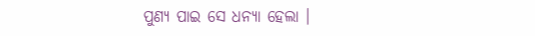ପୁଣ୍ୟ ପାଇ ସେ ଧନ୍ୟା ହେଲା ।